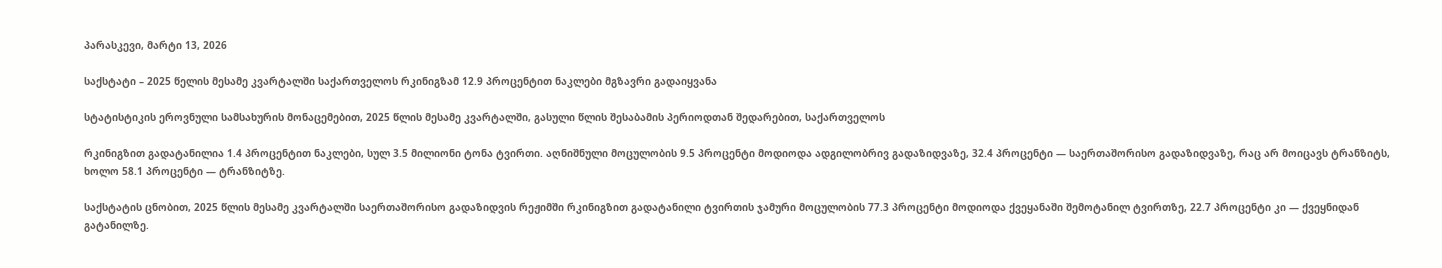პარასკევი, მარტი 13, 2026

საქსტატი – 2025 წელის მესამე კვარტალში საქართველოს რკინიგზამ 12.9 პროცენტით ნაკლები მგზავრი გადაიყვანა

სტატისტიკის ეროვნული სამსახურის მონაცემებით, 2025 წლის მესამე კვარტალში, გასული წლის შესაბამის პერიოდთან შედარებით, საქართველოს

რკინიგზით გადატანილია 1.4 პროცენტით ნაკლები, სულ 3.5 მილიონი ტონა ტვირთი. აღნიშნული მოცულობის 9.5 პროცენტი მოდიოდა ადგილობრივ გადაზიდვაზე, 32.4 პროცენტი — საერთაშორისო გადაზიდვაზე, რაც არ მოიცავს ტრანზიტს, ხოლო 58.1 პროცენტი — ტრანზიტზე.

საქსტატის ცნობით, 2025 წლის მესამე კვარტალში საერთაშორისო გადაზიდვის რეჟიმში რკინიგზით გადატანილი ტვირთის ჯამური მოცულობის 77.3 პროცენტი მოდიოდა ქვეყანაში შემოტანილ ტვირთზე, 22.7 პროცენტი კი — ქვეყნიდან გატანილზე.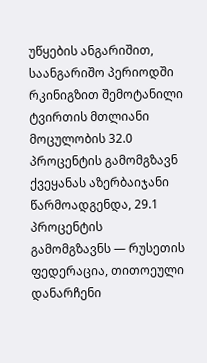უწყების ანგარიშით, საანგარიშო პერიოდში რკინიგზით შემოტანილი ტვირთის მთლიანი მოცულობის 32.0 პროცენტის გამომგზავნ ქვეყანას აზერბაიჯანი წარმოადგენდა, 29.1 პროცენტის გამომგზავნს — რუსეთის ფედერაცია, თითოეული დანარჩენი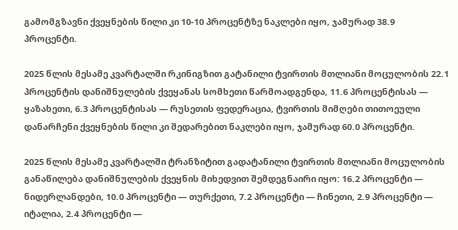გამომგზავნი ქვეყნების წილი კი 10-10 პროცენტზე ნაკლები იყო, ჯამურად 38.9 პროცენტი.

2025 წლის მესამე კვარტალში რკინიგზით გატანილი ტვირთის მთლიანი მოცულობის 22.1 პროცენტის დანიშნულების ქვეყანას სომხეთი წარმოადგენდა, 11.6 პროცენტისას — ყაზახეთი, 6.3 პროცენტისას — რუსეთის ფედერაცია, ტვირთის მიმღები თითოეული დანარჩენი ქვეყნების წილი კი შედარებით ნაკლები იყო, ჯამურად 60.0 პროცენტი.

2025 წლის მესამე კვარტალში ტრანზიტით გადატანილი ტვირთის მთლიანი მოცულობის განაწილება დანიშნულების ქვეყნის მიხედვით შემდეგნაირი იყო: 16.2 პროცენტი — ნიდერლანდები, 10.0 პროცენტი — თურქეთი, 7.2 პროცენტი — ჩინეთი, 2.9 პროცენტი — იტალია, 2.4 პროცენტი —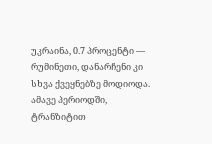უკრაინა, 0.7 პროცენტი — რუმინეთი, დანარჩენი კი სხვა ქვეყნებზე მოდიოდა. ამავე პერიოდში, ტრანზიტით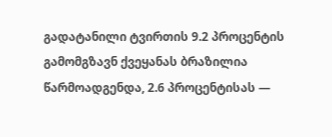გადატანილი ტვირთის 9.2 პროცენტის გამომგზავნ ქვეყანას ბრაზილია წარმოადგენდა, 2.6 პროცენტისას —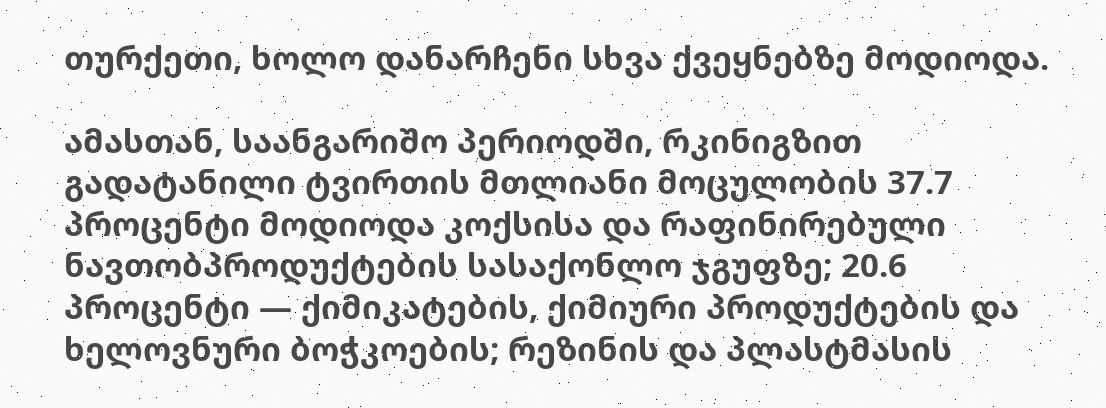თურქეთი, ხოლო დანარჩენი სხვა ქვეყნებზე მოდიოდა.

ამასთან, საანგარიშო პერიოდში, რკინიგზით გადატანილი ტვირთის მთლიანი მოცულობის 37.7 პროცენტი მოდიოდა კოქსისა და რაფინირებული ნავთობპროდუქტების სასაქონლო ჯგუფზე; 20.6 პროცენტი — ქიმიკატების, ქიმიური პროდუქტების და ხელოვნური ბოჭკოების; რეზინის და პლასტმასის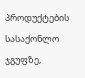პროდუქტების სასაქონლო ჯგუფზე,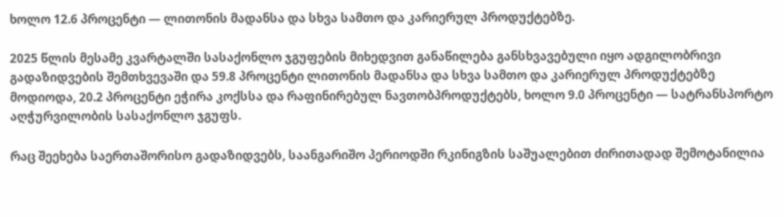ხოლო 12.6 პროცენტი — ლითონის მადანსა და სხვა სამთო და კარიერულ პროდუქტებზე.

2025 წლის მესამე კვარტალში სასაქონლო ჯგუფების მიხედვით განაწილება განსხვავებული იყო ადგილობრივი გადაზიდვების შემთხვევაში და 59.8 პროცენტი ლითონის მადანსა და სხვა სამთო და კარიერულ პროდუქტებზე მოდიოდა, 20.2 პროცენტი ეჭირა კოქსსა და რაფინირებულ ნავთობპროდუქტებს, ხოლო 9.0 პროცენტი — სატრანსპორტო აღჭურვილობის სასაქონლო ჯგუფს.

რაც შეეხება საერთაშორისო გადაზიდვებს, საანგარიშო პერიოდში რკინიგზის საშუალებით ძირითადად შემოტანილია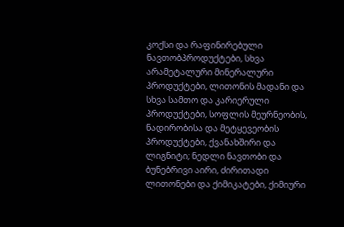კოქსი და რაფინირებული ნავთობპროდუქტები, სხვა არამეტალური მინერალური პროდუქტები, ლითონის მადანი და სხვა სამთო და კარიერული პროდუქტები, სოფლის მეურნეობის, ნადირობისა და მეტყევეობის პროდუქტები, ქვანახშირი და ლიგნიტი; ნედლი ნავთობი და ბუნებრივი აირი, ძირითადი ლითონები და ქიმიკატები, ქიმიური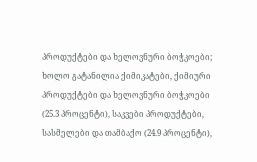პროდუქტები და ხელოვნური ბოჭკოები; ხოლო გატანილია ქიმიკატები, ქიმიური პროდუქტები და ხელოვნური ბოჭკოები (25.3 პროცენტი), საკვები პროდუქტები, სასმელები და თამბაქო (24.9 პროცენტი),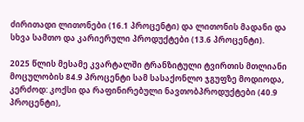ძირითადი ლითონები (16.1 პროცენტი) და ლითონის მადანი და სხვა სამთო და კარიერული პროდუქტები (13.6 პროცენტი).

2025 წლის მესამე კვარტალში ტრანზიტული ტვირთის მთლიანი მოცულობის 84.9 პროცენტი სამ სასაქონლო ჯგუფზე მოდიოდა, კერძოდ: კოქსი და რაფინირებული ნავთობპროდუქტები (40.9 პროცენტი),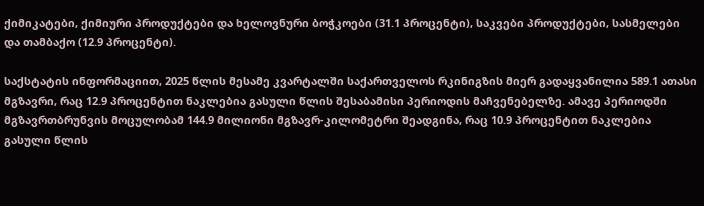ქიმიკატები, ქიმიური პროდუქტები და ხელოვნური ბოჭკოები (31.1 პროცენტი), საკვები პროდუქტები, სასმელები და თამბაქო (12.9 პროცენტი).

საქსტატის ინფორმაციით, 2025 წლის მესამე კვარტალში საქართველოს რკინიგზის მიერ გადაყვანილია 589.1 ათასი მგზავრი, რაც 12.9 პროცენტით ნაკლებია გასული წლის შესაბამისი პერიოდის მაჩვენებელზე. ამავე პერიოდში მგზავრთბრუნვის მოცულობამ 144.9 მილიონი მგზავრ-კილომეტრი შეადგინა, რაც 10.9 პროცენტით ნაკლებია გასული წლის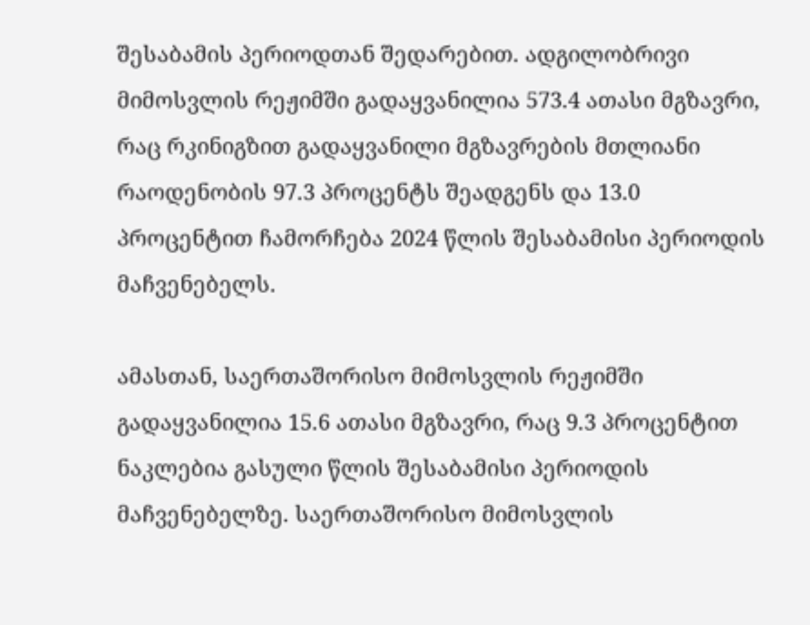შესაბამის პერიოდთან შედარებით. ადგილობრივი მიმოსვლის რეჟიმში გადაყვანილია 573.4 ათასი მგზავრი, რაც რკინიგზით გადაყვანილი მგზავრების მთლიანი რაოდენობის 97.3 პროცენტს შეადგენს და 13.0 პროცენტით ჩამორჩება 2024 წლის შესაბამისი პერიოდის მაჩვენებელს.

ამასთან, საერთაშორისო მიმოსვლის რეჟიმში გადაყვანილია 15.6 ათასი მგზავრი, რაც 9.3 პროცენტით ნაკლებია გასული წლის შესაბამისი პერიოდის მაჩვენებელზე. საერთაშორისო მიმოსვლის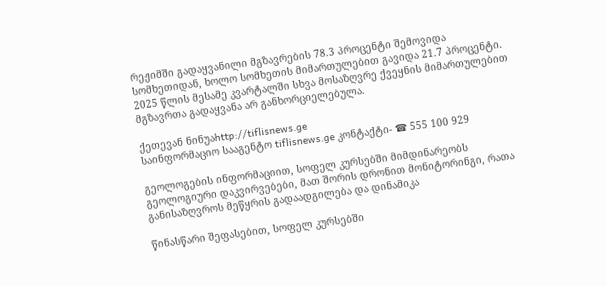რეჟიმში გადაყვანილი მგზავრების 78.3 პროცენტი შემოვიდა სომხეთიდან, ხოლო სომხეთის მიმართულებით გავიდა 21.7 პროცენტი. 2025 წლის მესამე კვარტალში სხვა მოსაზღვრე ქვეყნის მიმართულებით მგზავრთა გადაყვანა არ განხორციელებულა.

ქეთევან ნინუაhttp://tiflisnews.ge
საინფორმაციო სააგენტო tiflisnews.ge კონტაქტი- ☎ 555 100 929

გეოლოგების ინფორმაციით, სოფელ კურსებში მიმდინარეობს გეოლოგიური დაკვირვებები, მათ შორის დრონით მონიტორინგი, რათა განისაზღვროს მეწყრის გადაადგილება და დინამიკა

წინასწარი შეფასებით, სოფელ კურსებში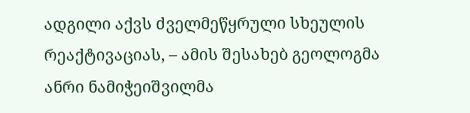ადგილი აქვს ძველმეწყრული სხეულის რეაქტივაციას, – ამის შესახებ გეოლოგმა ანრი ნამიჭეიშვილმა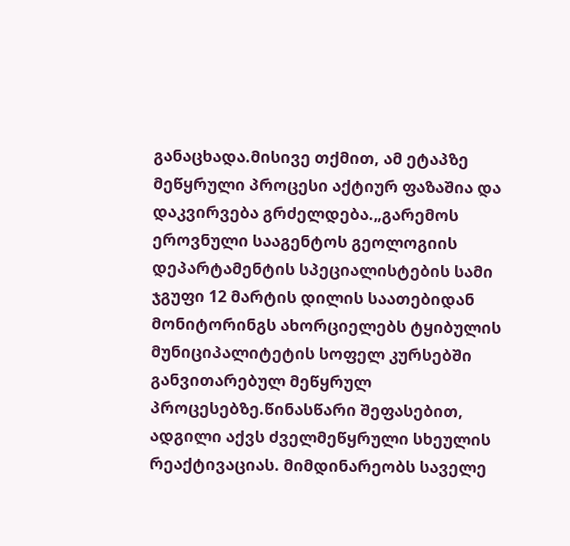განაცხადა.მისივე თქმით, ამ ეტაპზე მეწყრული პროცესი აქტიურ ფაზაშია და დაკვირვება გრძელდება.„გარემოს ეროვნული სააგენტოს გეოლოგიის დეპარტამენტის სპეციალისტების სამი ჯგუფი 12 მარტის დილის საათებიდან მონიტორინგს ახორციელებს ტყიბულის მუნიციპალიტეტის სოფელ კურსებში განვითარებულ მეწყრულ პროცესებზე.წინასწარი შეფასებით, ადგილი აქვს ძველმეწყრული სხეულის რეაქტივაციას. მიმდინარეობს საველე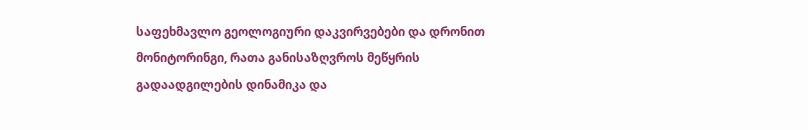საფეხმავლო გეოლოგიური დაკვირვებები და დრონით მონიტორინგი, რათა განისაზღვროს მეწყრის გადაადგილების დინამიკა და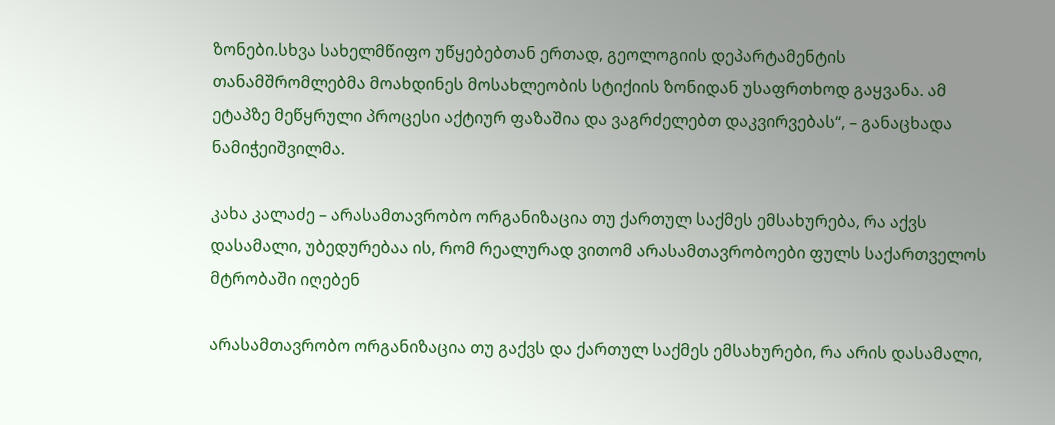ზონები.სხვა სახელმწიფო უწყებებთან ერთად, გეოლოგიის დეპარტამენტის თანამშრომლებმა მოახდინეს მოსახლეობის სტიქიის ზონიდან უსაფრთხოდ გაყვანა. ამ ეტაპზე მეწყრული პროცესი აქტიურ ფაზაშია და ვაგრძელებთ დაკვირვებას“, – განაცხადა ნამიჭეიშვილმა.

კახა კალაძე – არასამთავრობო ორგანიზაცია თუ ქართულ საქმეს ემსახურება, რა აქვს დასამალი, უბედურებაა ის, რომ რეალურად ვითომ არასამთავრობოები ფულს საქართველოს მტრობაში იღებენ

არასამთავრობო ორგანიზაცია თუ გაქვს და ქართულ საქმეს ემსახურები, რა არის დასამალი,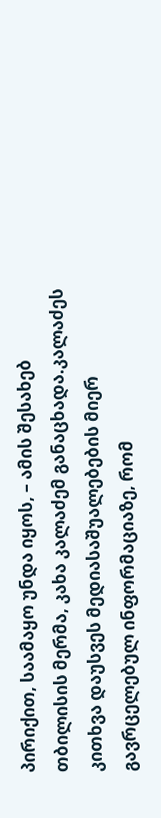პირიქით, საამაყო უნდა იყოს, – ამის შესახებ თბილისის მერმა, კახა კალაძემ განაცხადა.კალაძეს კითხვა დაუსვეს მედიასაშუალებების მიერ გავრცელებულ ინფორმაციაზე, რომ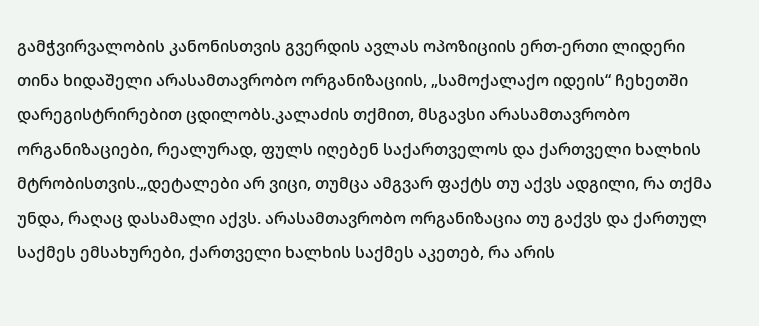გამჭვირვალობის კანონისთვის გვერდის ავლას ოპოზიციის ერთ-ერთი ლიდერი თინა ხიდაშელი არასამთავრობო ორგანიზაციის, „სამოქალაქო იდეის“ ჩეხეთში დარეგისტრირებით ცდილობს.კალაძის თქმით, მსგავსი არასამთავრობო ორგანიზაციები, რეალურად, ფულს იღებენ საქართველოს და ქართველი ხალხის მტრობისთვის.„დეტალები არ ვიცი, თუმცა ამგვარ ფაქტს თუ აქვს ადგილი, რა თქმა უნდა, რაღაც დასამალი აქვს. არასამთავრობო ორგანიზაცია თუ გაქვს და ქართულ საქმეს ემსახურები, ქართველი ხალხის საქმეს აკეთებ, რა არის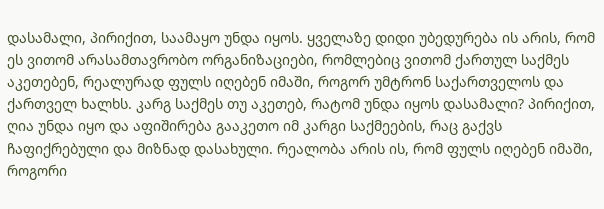დასამალი, პირიქით, საამაყო უნდა იყოს. ყველაზე დიდი უბედურება ის არის, რომ ეს ვითომ არასამთავრობო ორგანიზაციები, რომლებიც ვითომ ქართულ საქმეს აკეთებენ, რეალურად ფულს იღებენ იმაში, როგორ უმტრონ საქართველოს და ქართველ ხალხს. კარგ საქმეს თუ აკეთებ, რატომ უნდა იყოს დასამალი? პირიქით, ღია უნდა იყო და აფიშირება გააკეთო იმ კარგი საქმეების, რაც გაქვს ჩაფიქრებული და მიზნად დასახული. რეალობა არის ის, რომ ფულს იღებენ იმაში, როგორი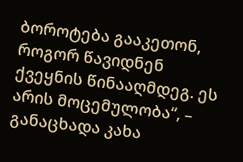ბოროტება გააკეთონ, როგორ წავიდნენ ქვეყნის წინააღმდეგ. ეს არის მოცემულობა“, – განაცხადა კახა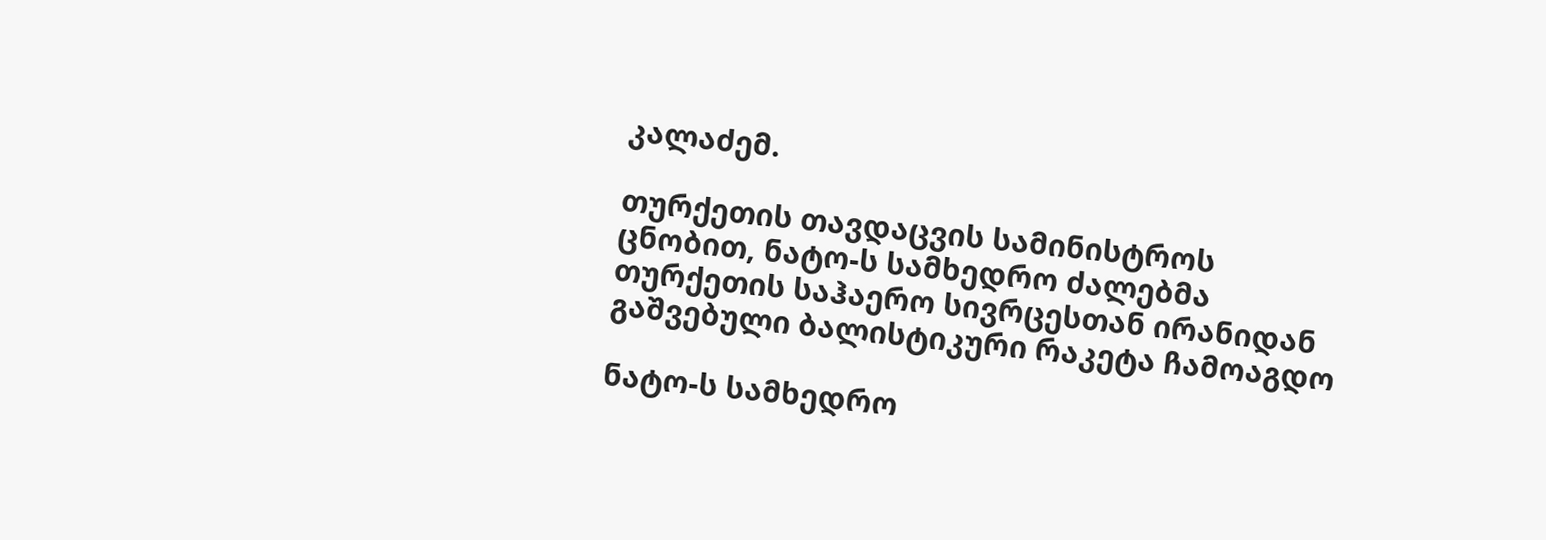კალაძემ.

თურქეთის თავდაცვის სამინისტროს ცნობით, ნატო-ს სამხედრო ძალებმა თურქეთის საჰაერო სივრცესთან ირანიდან გაშვებული ბალისტიკური რაკეტა ჩამოაგდო

ნატო-ს სამხედრო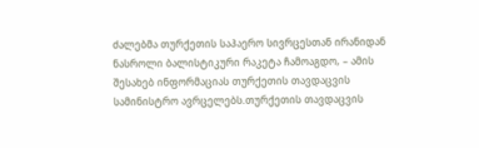ძალებმა თურქეთის საჰაერო სივრცესთან ირანიდან ნასროლი ბალისტიკური რაკეტა ჩამოაგდო, – ამის შესახებ ინფორმაციას თურქეთის თავდაცვის სამინისტრო ავრცელებს.თურქეთის თავდაცვის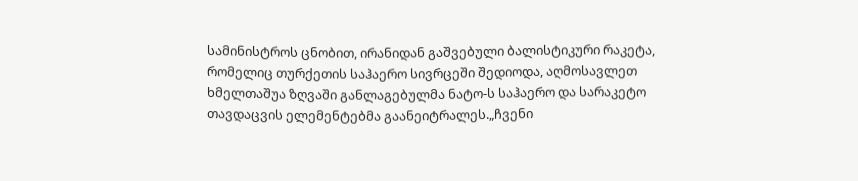სამინისტროს ცნობით, ირანიდან გაშვებული ბალისტიკური რაკეტა, რომელიც თურქეთის საჰაერო სივრცეში შედიოდა, აღმოსავლეთ ხმელთაშუა ზღვაში განლაგებულმა ნატო-ს საჰაერო და სარაკეტო თავდაცვის ელემენტებმა გაანეიტრალეს.„ჩვენი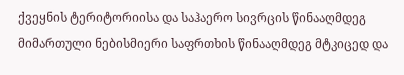ქვეყნის ტერიტორიისა და საჰაერო სივრცის წინააღმდეგ მიმართული ნებისმიერი საფრთხის წინააღმდეგ მტკიცედ და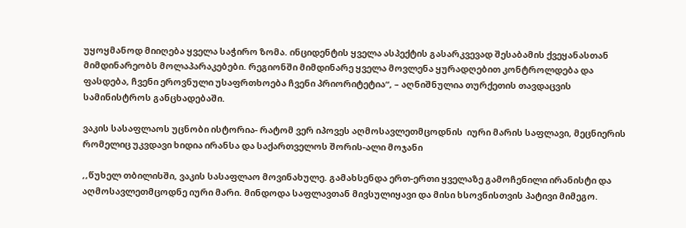უყოყმანოდ მიიღება ყველა საჭირო ზომა. ინციდენტის ყველა ასპექტის გასარკვევად შესაბამის ქვეყანასთან მიმდინარეობს მოლაპარაკებები. რეგიონში მიმდინარე ყველა მოვლენა ყურადღებით კონტროლდება და ფასდება, ჩვენი ეროვნული უსაფრთხოება ჩვენი პრიორიტეტია“, – აღნიშნულია თურქეთის თავდაცვის სამინისტროს განცხადებაში.

ვაკის სასაფლაოს უცნობი ისტორია- რატომ ვერ იპოვეს აღმოსავლეთმცოდნის  იური მარის საფლავი, მეცნიერის  რომელიც უკვდავი ხიდია ირანსა და საქართველოს შორის-ალი მოჯანი

,,წუხელ თბილისში, ვაკის სასაფლაო მოვინახულე. გამახსენდა ერთ-ერთი ყველაზე გამოჩენილი ირანისტი და აღმოსავლეთმცოდნე იური მარი. მინდოდა საფლავთან მივსულიყავი და მისი ხსოვნისთვის პატივი მიმეგო.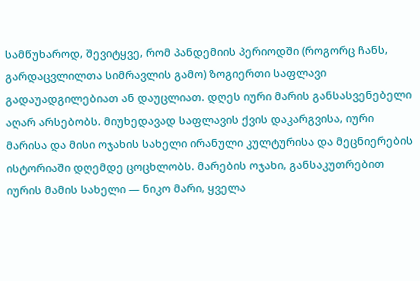სამწუხაროდ, შევიტყვე, რომ პანდემიის პერიოდში (როგორც ჩანს, გარდაცვლილთა სიმრავლის გამო) ზოგიერთი საფლავი გადაუადგილებიათ ან დაუცლიათ. დღეს იური მარის განსასვენებელი აღარ არსებობს. მიუხედავად საფლავის ქვის დაკარგვისა, იური მარისა და მისი ოჯახის სახელი ირანული კულტურისა და მეცნიერების ისტორიაში დღემდე ცოცხლობს. მარების ოჯახი, განსაკუთრებით იურის მამის სახელი — ნიკო მარი, ყველა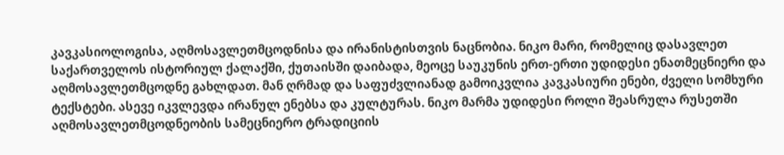კავკასიოლოგისა, აღმოსავლეთმცოდნისა და ირანისტისთვის ნაცნობია. ნიკო მარი, რომელიც დასავლეთ საქართველოს ისტორიულ ქალაქში, ქუთაისში დაიბადა, მეოცე საუკუნის ერთ-ერთი უდიდესი ენათმეცნიერი და აღმოსავლეთმცოდნე გახლდათ. მან ღრმად და საფუძვლიანად გამოიკვლია კავკასიური ენები, ძველი სომხური ტექსტები. ასევე იკვლევდა ირანულ ენებსა და კულტურას. ნიკო მარმა უდიდესი როლი შეასრულა რუსეთში აღმოსავლეთმცოდნეობის სამეცნიერო ტრადიციის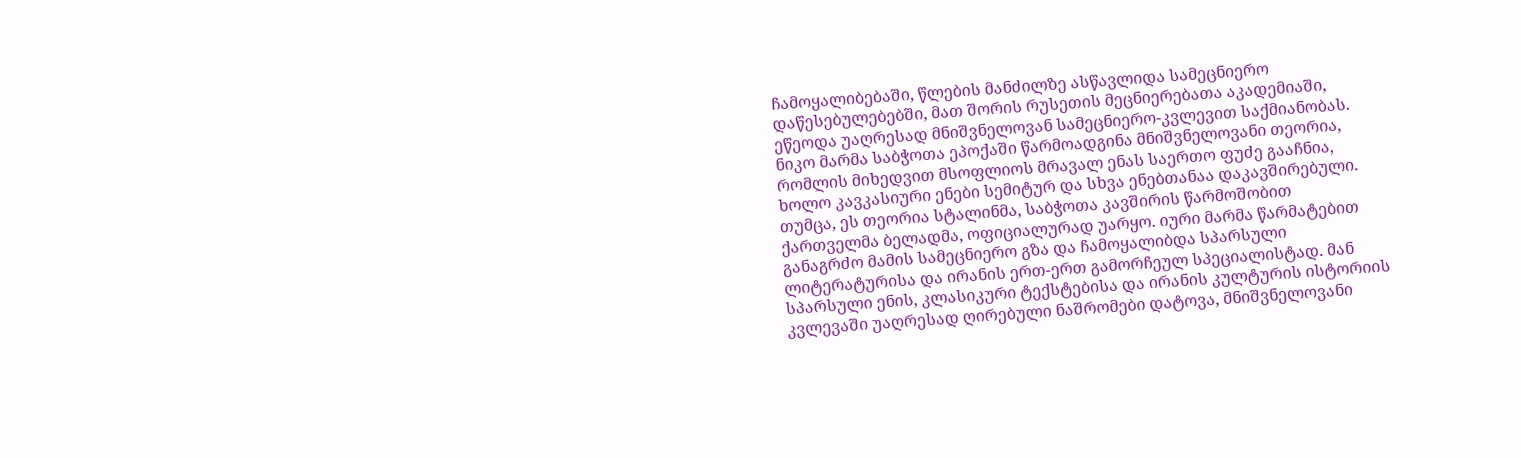ჩამოყალიბებაში, წლების მანძილზე ასწავლიდა სამეცნიერო დაწესებულებებში, მათ შორის რუსეთის მეცნიერებათა აკადემიაში, ეწეოდა უაღრესად მნიშვნელოვან სამეცნიერო-კვლევით საქმიანობას. ნიკო მარმა საბჭოთა ეპოქაში წარმოადგინა მნიშვნელოვანი თეორია, რომლის მიხედვით მსოფლიოს მრავალ ენას საერთო ფუძე გააჩნია, ხოლო კავკასიური ენები სემიტურ და სხვა ენებთანაა დაკავშირებული. თუმცა, ეს თეორია სტალინმა, საბჭოთა კავშირის წარმოშობით ქართველმა ბელადმა, ოფიციალურად უარყო. იური მარმა წარმატებით განაგრძო მამის სამეცნიერო გზა და ჩამოყალიბდა სპარსული ლიტერატურისა და ირანის ერთ-ერთ გამორჩეულ სპეციალისტად. მან სპარსული ენის, კლასიკური ტექსტებისა და ირანის კულტურის ისტორიის კვლევაში უაღრესად ღირებული ნაშრომები დატოვა, მნიშვნელოვანი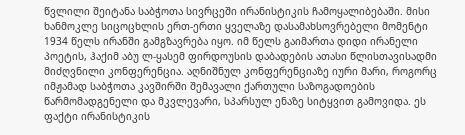წვლილი შეიტანა საბჭოთა სივრცეში ირანისტიკის ჩამოყალიბებაში. მისი ხანმოკლე სიცოცხლის ერთ-ერთი ყველაზე დასამახსოვრებელი მომენტი 1934 წელს ირანში გამგზავრება იყო. იმ წელს გაიმართა დიდი ირანელი პოეტის, ჰაქიმ აბუ ლ-ყასემ ფირდოუსის დაბადების ათასი წლისთავისადმი მიძღვნილი კონფერენცია. აღნიშნულ კონფერენციაზე იური მარი, როგორც იმჟამად საბჭოთა კავშირში შემავალი ქართული საზოგადოების წარმომადგენელი და მკვლევარი, სპარსულ ენაზე სიტყვით გამოვიდა. ეს ფაქტი ირანისტიკის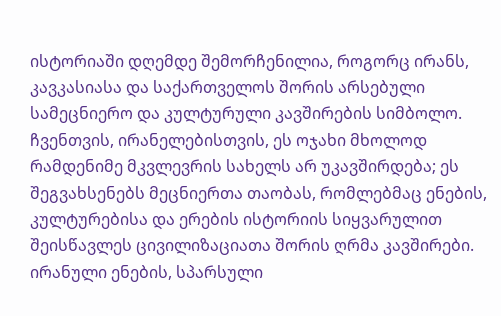ისტორიაში დღემდე შემორჩენილია, როგორც ირანს, კავკასიასა და საქართველოს შორის არსებული სამეცნიერო და კულტურული კავშირების სიმბოლო. ჩვენთვის, ირანელებისთვის, ეს ოჯახი მხოლოდ რამდენიმე მკვლევრის სახელს არ უკავშირდება; ეს შეგვახსენებს მეცნიერთა თაობას, რომლებმაც ენების, კულტურებისა და ერების ისტორიის სიყვარულით შეისწავლეს ცივილიზაციათა შორის ღრმა კავშირები. ირანული ენების, სპარსული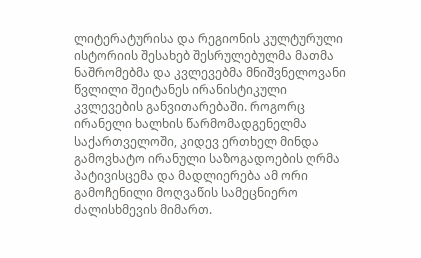ლიტერატურისა და რეგიონის კულტურული ისტორიის შესახებ შესრულებულმა მათმა ნაშრომებმა და კვლევებმა მნიშვნელოვანი წვლილი შეიტანეს ირანისტიკული კვლევების განვითარებაში. როგორც ირანელი ხალხის წარმომადგენელმა საქართველოში, კიდევ ერთხელ მინდა გამოვხატო ირანული საზოგადოების ღრმა პატივისცემა და მადლიერება ამ ორი გამოჩენილი მოღვაწის სამეცნიერო ძალისხმევის მიმართ.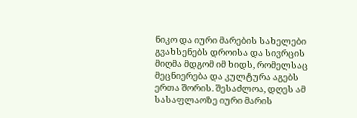ნიკო და იური მარების სახელები გვახსენებს დროისა და სივრცის მიღმა მდგომ იმ ხიდს, რომელსაც მეცნიერება და კულტურა აგებს ერთა შორის. შესაძლოა, დღეს ამ სასაფლაოზე იური მარის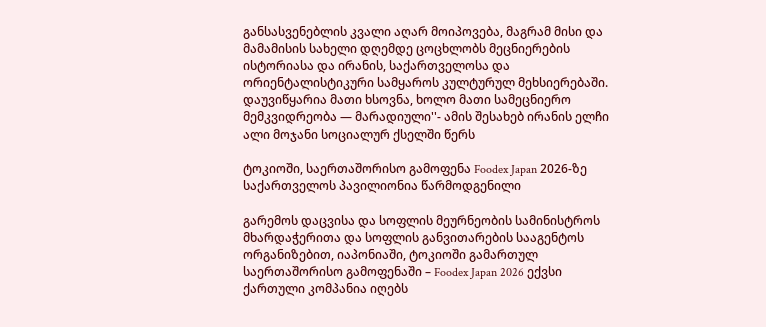განსასვენებლის კვალი აღარ მოიპოვება, მაგრამ მისი და მამამისის სახელი დღემდე ცოცხლობს მეცნიერების ისტორიასა და ირანის, საქართველოსა და ორიენტალისტიკური სამყაროს კულტურულ მეხსიერებაში. დაუვიწყარია მათი ხსოვნა, ხოლო მათი სამეცნიერო მემკვიდრეობა — მარადიული''- ამის შესახებ ირანის ელჩი ალი მოჯანი სოციალურ ქსელში წერს

ტოკიოში, საერთაშორისო გამოფენა Foodex Japan 2026-ზე საქართველოს პავილიონია წარმოდგენილი

გარემოს დაცვისა და სოფლის მეურნეობის სამინისტროს მხარდაჭერითა და სოფლის განვითარების სააგენტოს ორგანიზებით, იაპონიაში, ტოკიოში გამართულ საერთაშორისო გამოფენაში – Foodex Japan 2026 ექვსი ქართული კომპანია იღებს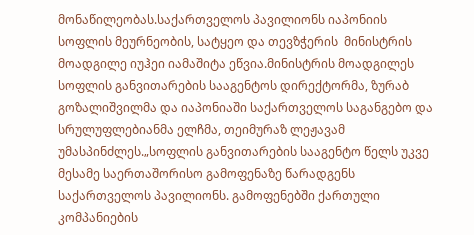მონაწილეობას.საქართველოს პავილიონს იაპონიის სოფლის მეურნეობის, სატყეო და თევზჭერის  მინისტრის მოადგილე იუჰეი იამაშიტა ეწვია.მინისტრის მოადგილეს სოფლის განვითარების სააგენტოს დირექტორმა, ზურაბ გოზალიშვილმა და იაპონიაში საქართველოს საგანგებო და სრულუფლებიანმა ელჩმა, თეიმურაზ ლეჟავამ უმასპინძლეს.„სოფლის განვითარების სააგენტო წელს უკვე მესამე საერთაშორისო გამოფენაზე წარადგენს საქართველოს პავილიონს. გამოფენებში ქართული კომპანიების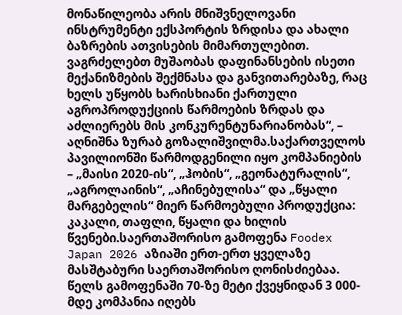მონაწილეობა არის მნიშვნელოვანი ინსტრუმენტი ექსპორტის ზრდისა და ახალი ბაზრების ათვისების მიმართულებით. ვაგრძელებთ მუშაობას დაფინანსების ისეთი მექანიზმების შექმნასა და განვითარებაზე, რაც ხელს უწყობს ხარისხიანი ქართული აგროპროდუქციის წარმოების ზრდას და აძლიერებს მის კონკურენტუნარიანობას“, – აღნიშნა ზურაბ გოზალიშვილმა.საქართველოს პავილიონში წარმოდგენილი იყო კომპანიების – „მაისი 2020-ის“, „ჰობის“, „გეონატურალის“, „აგროლაინის“, „აჩინებულისა“ და „წყალი მარგებელის“ მიერ წარმოებული პროდუქცია: კაკალი, თაფლი, წყალი და ხილის წვენები.საერთაშორისო გამოფენა Foodex Japan 2026 აზიაში ერთ-ერთ ყველაზე მასშტაბური საერთაშორისო ღონისძიებაა. წელს გამოფენაში 70-ზე მეტი ქვეყნიდან 3 000-მდე კომპანია იღებს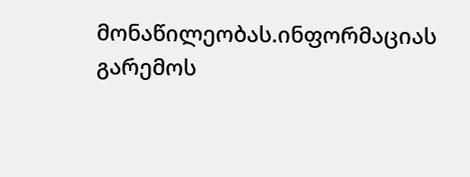მონაწილეობას.ინფორმაციას გარემოს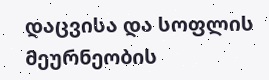დაცვისა და სოფლის მეურნეობის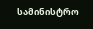სამინისტრო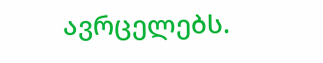ავრცელებს.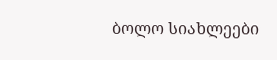ბოლო სიახლეები